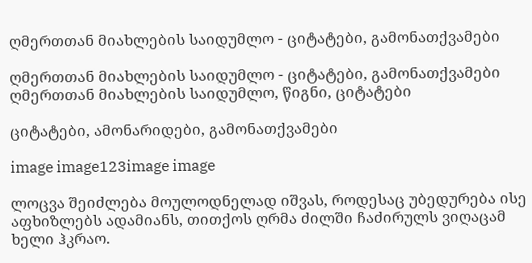ღმერთთან მიახლების საიდუმლო - ციტატები, გამონათქვამები

ღმერთთან მიახლების საიდუმლო - ციტატები, გამონათქვამები ღმერთთან მიახლების საიდუმლო, წიგნი, ციტატები

ციტატები, ამონარიდები, გამონათქვამები

image image123image image

ლოცვა შეიძლება მოულოდნელად იშვას, როდესაც უბედურება ისე აფხიზლებს ადამიანს, თითქოს ღრმა ძილში ჩაძირულს ვიღაცამ ხელი ჰკრაო.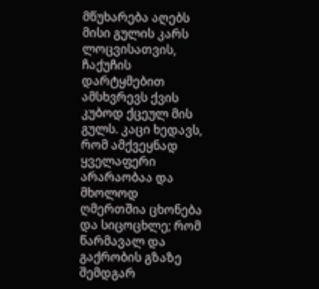მწუხარება აღებს მისი გულის კარს ლოცვისათვის, ჩაქუჩის დარტყმებით ამსხვრევს ქვის კუბოდ ქცეულ მის გულს. კაცი ხედავს, რომ ამქვეყნად ყველაფერი არარაობაა და მხოლოდ ღმერთშია ცხონება და სიცოცხლე; რომ წარმავალ და გაქრობის გზაზე შემდგარ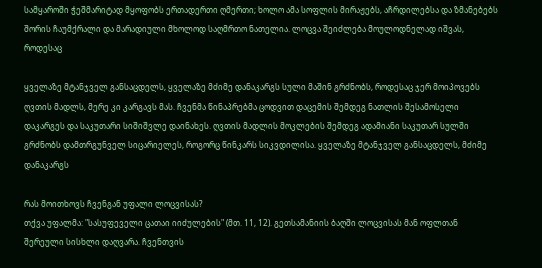სამყაროში ჭეშმარიტად მყოფობს ერთადერთი ღმერთი; ხოლო ამა სოფლის მირაჟებს, აჩრდილებსა და ზმანებებს შორის ჩაუმქრალი და მარადიული მხოლოდ საღმრთო ნათელია. ლოცვა შეიძლება მოულოდნელად იშვას, როდესაც

ყველაზე მტანჯველ განსაცდელს, ყველაზე მძიმე დანაკარგს სული მაშინ გრძნობს, როდესაც ჯერ მოიპოვებს ღვთის მადლს, მერე კი კარგავს მას. ჩვენმა წინაპრებმა ცოდვით დაცემის შემდეგ ნათლის შესამოსელი დაკარგეს და საკუთარი სიშიშვლე დაინახეს. ღვთის მადლის მოკლების შემდეგ ადამიანი საკუთარ სულში გრძნობს დამთრგუნველ სიცარიელეს, როგორც წინკარს სიკვდილისა. ყველაზე მტანჯველ განსაცდელს, მძიმე დანაკარგს

რას მოითხოვს ჩვენგან უფალი ლოცვისას?
თქვა უფალმა: "სასუფეველი ცათაი იიძულების" (მთ. 11, 12). გეთსამანიის ბაღში ლოცვისას მან ოფლთან შერეული სისხლი დაღვარა. ჩვენთვის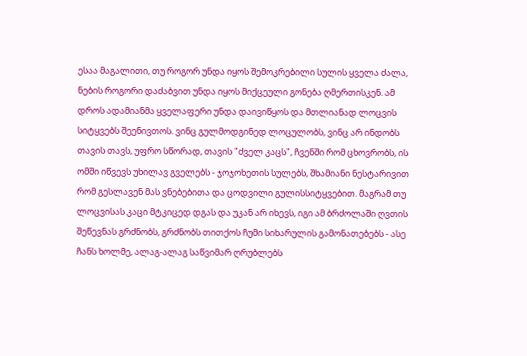ესაა მაგალითი, თუ როგორ უნდა იყოს შემოკრებილი სულის ყველა ძალა, ნების როგორი დაძაბვით უნდა იყოს მიქცეული გონება ღმერთისკენ. ამ დროს ადამიანმა ყველაფერი უნდა დაივიწყოს და მთლიანად ლოცვის სიტყვებს შეენივთოს. ვინც გულმოდგინედ ლოცულობს, ვინც არ ინდობს თავის თავს, უფრო სწორად, თავის "ძველ კაცს", ჩვენში რომ ცხოვრობს, ის ომში იწვევს უხილავ გველებს - ჯოჯოხეთის სულებს, შხამიანი ნესტარივით რომ გესლავენ მას ვნებებითა და ცოდვილი გულისსიტყვებით. მაგრამ თუ ლოცვისას კაცი მტკიცედ დგას და უკან არ იხევს, იგი ამ ბრძოლაში ღვთის შეწევნას გრძნობს, გრძნობს თითქოს ჩუმი სიხარულის გამონათებებს - ასე ჩანს ხოლმე, ალაგ-ალაგ საწვიმარ ღრუბლებს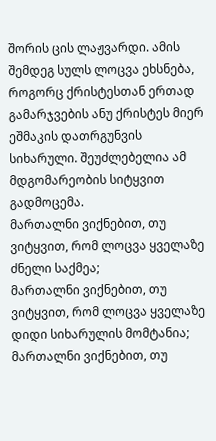შორის ცის ლაჟვარდი. ამის შემდეგ სულს ლოცვა ეხსნება, როგორც ქრისტესთან ერთად გამარჯვების ანუ ქრისტეს მიერ ეშმაკის დათრგუნვის სიხარული. შეუძლებელია ამ მდგომარეობის სიტყვით გადმოცემა.
მართალნი ვიქნებით, თუ ვიტყვით, რომ ლოცვა ყველაზე ძნელი საქმეა;
მართალნი ვიქნებით, თუ ვიტყვით, რომ ლოცვა ყველაზე დიდი სიხარულის მომტანია;
მართალნი ვიქნებით, თუ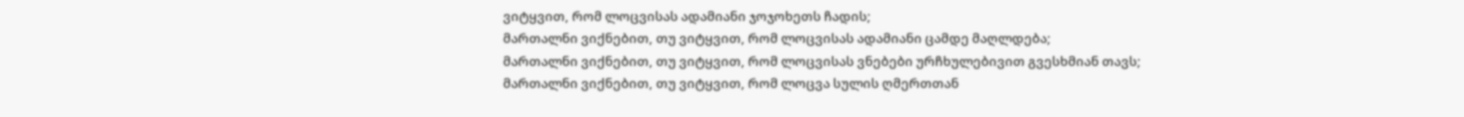ვიტყვით, რომ ლოცვისას ადამიანი ჯოჯოხეთს ჩადის;
მართალნი ვიქნებით, თუ ვიტყვით, რომ ლოცვისას ადამიანი ცამდე მაღლდება;
მართალნი ვიქნებით, თუ ვიტყვით, რომ ლოცვისას ვნებები ურჩხულებივით გვესხმიან თავს;
მართალნი ვიქნებით, თუ ვიტყვით, რომ ლოცვა სულის ღმერთთან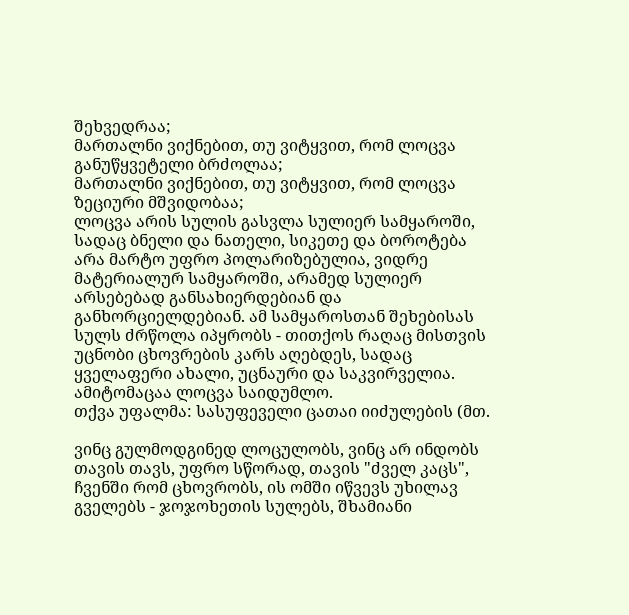შეხვედრაა;
მართალნი ვიქნებით, თუ ვიტყვით, რომ ლოცვა განუწყვეტელი ბრძოლაა;
მართალნი ვიქნებით, თუ ვიტყვით, რომ ლოცვა ზეციური მშვიდობაა;
ლოცვა არის სულის გასვლა სულიერ სამყაროში, სადაც ბნელი და ნათელი, სიკეთე და ბოროტება არა მარტო უფრო პოლარიზებულია, ვიდრე მატერიალურ სამყაროში, არამედ სულიერ არსებებად განსახიერდებიან და განხორციელდებიან. ამ სამყაროსთან შეხებისას სულს ძრწოლა იპყრობს - თითქოს რაღაც მისთვის უცნობი ცხოვრების კარს აღებდეს, სადაც ყველაფერი ახალი, უცნაური და საკვირველია. ამიტომაცაა ლოცვა საიდუმლო.
თქვა უფალმა: სასუფეველი ცათაი იიძულების (მთ.

ვინც გულმოდგინედ ლოცულობს, ვინც არ ინდობს თავის თავს, უფრო სწორად, თავის "ძველ კაცს", ჩვენში რომ ცხოვრობს, ის ომში იწვევს უხილავ გველებს - ჯოჯოხეთის სულებს, შხამიანი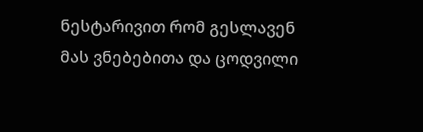ნესტარივით რომ გესლავენ მას ვნებებითა და ცოდვილი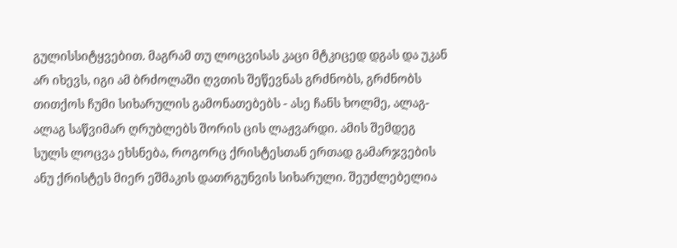გულისსიტყვებით. მაგრამ თუ ლოცვისას კაცი მტკიცედ დგას და უკან არ იხევს, იგი ამ ბრძოლაში ღვთის შეწევნას გრძნობს, გრძნობს თითქოს ჩუმი სიხარულის გამონათებებს - ასე ჩანს ხოლმე, ალაგ-ალაგ საწვიმარ ღრუბლებს შორის ცის ლაჟვარდი. ამის შემდეგ სულს ლოცვა ეხსნება, როგორც ქრისტესთან ერთად გამარჯვების ანუ ქრისტეს მიერ ეშმაკის დათრგუნვის სიხარული. შეუძლებელია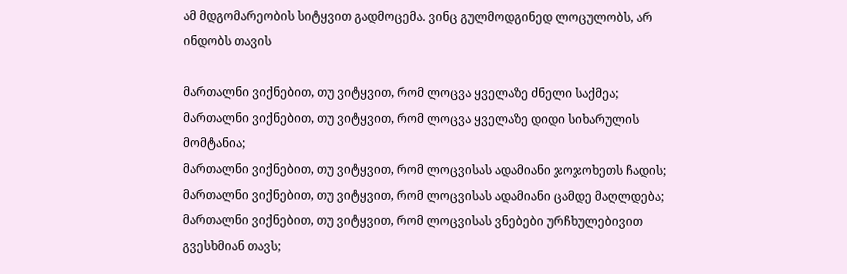ამ მდგომარეობის სიტყვით გადმოცემა. ვინც გულმოდგინედ ლოცულობს, არ ინდობს თავის

მართალნი ვიქნებით, თუ ვიტყვით, რომ ლოცვა ყველაზე ძნელი საქმეა;
მართალნი ვიქნებით, თუ ვიტყვით, რომ ლოცვა ყველაზე დიდი სიხარულის მომტანია;
მართალნი ვიქნებით, თუ ვიტყვით, რომ ლოცვისას ადამიანი ჯოჯოხეთს ჩადის;
მართალნი ვიქნებით, თუ ვიტყვით, რომ ლოცვისას ადამიანი ცამდე მაღლდება;
მართალნი ვიქნებით, თუ ვიტყვით, რომ ლოცვისას ვნებები ურჩხულებივით გვესხმიან თავს;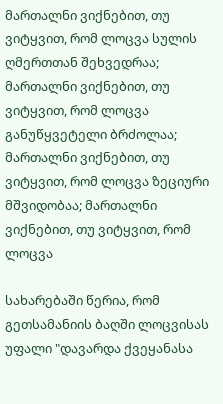მართალნი ვიქნებით, თუ ვიტყვით, რომ ლოცვა სულის ღმერთთან შეხვედრაა;
მართალნი ვიქნებით, თუ ვიტყვით, რომ ლოცვა განუწყვეტელი ბრძოლაა;
მართალნი ვიქნებით, თუ ვიტყვით, რომ ლოცვა ზეციური მშვიდობაა; მართალნი ვიქნებით, თუ ვიტყვით, რომ ლოცვა

სახარებაში წერია, რომ გეთსამანიის ბაღში ლოცვისას უფალი "დავარდა ქვეყანასა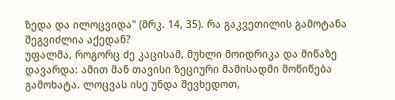ზედა და ილოცვიდა" (მრკ. 14, 35). რა გაკვეთილის გამოტანა შეგვიძლია აქედან?
უფალმა, როგორც ძე კაცისამ, მუხლი მოიდრიკა და მიწაზე დავარდა: ამით მან თავისი ზეციური მამისადმი მოწიწება გამოხატა. ლოცვას ისე უნდა შევხედოთ,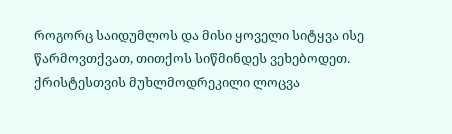როგორც საიდუმლოს და მისი ყოველი სიტყვა ისე წარმოვთქვათ, თითქოს სიწმინდეს ვეხებოდეთ. ქრისტესთვის მუხლმოდრეკილი ლოცვა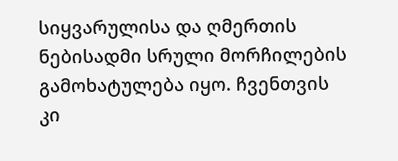სიყვარულისა და ღმერთის ნებისადმი სრული მორჩილების გამოხატულება იყო. ჩვენთვის კი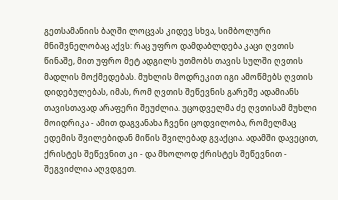გეთსამანიის ბაღში ლოცვას კიდევ სხვა, სიმბოლური მნიშვნელობაც აქვს: რაც უფრო დამდაბლდება კაცი ღვთის წინაშე, მით უფრო მეტ ადგილს უთმობს თავის სულში ღვთის მადლის მოქმედებას. მუხლის მოდრეკით იგი ამოწმებს ღვთის დიდებულებას, იმას, რომ ღვთის შეწევნის გარეშე ადამიანს თავისთავად არაფერი შეუძლია. უცოდველმა ძე ღვთისამ მუხლი მოიდრიკა - ამით დაგვანახა ჩვენი ცოდვილობა, რომელმაც ედემის შვილებიდან მიწის შვილებად გვაქცია. ადამში დავეცით, ქრისტეს შეწევნით კი - და მხოლოდ ქრისტეს შეწევნით - შეგვიძლია აღვდგეთ.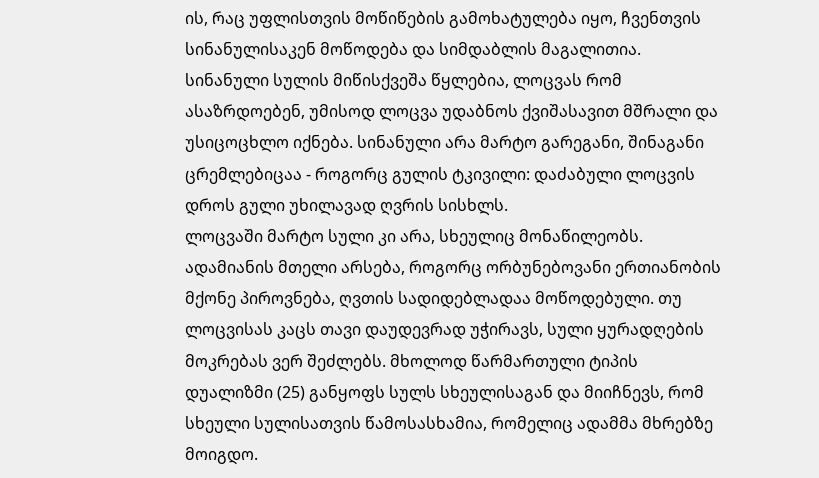ის, რაც უფლისთვის მოწიწების გამოხატულება იყო, ჩვენთვის სინანულისაკენ მოწოდება და სიმდაბლის მაგალითია.
სინანული სულის მიწისქვეშა წყლებია, ლოცვას რომ ასაზრდოებენ, უმისოდ ლოცვა უდაბნოს ქვიშასავით მშრალი და უსიცოცხლო იქნება. სინანული არა მარტო გარეგანი, შინაგანი ცრემლებიცაა - როგორც გულის ტკივილი: დაძაბული ლოცვის დროს გული უხილავად ღვრის სისხლს.
ლოცვაში მარტო სული კი არა, სხეულიც მონაწილეობს. ადამიანის მთელი არსება, როგორც ორბუნებოვანი ერთიანობის მქონე პიროვნება, ღვთის სადიდებლადაა მოწოდებული. თუ ლოცვისას კაცს თავი დაუდევრად უჭირავს, სული ყურადღების მოკრებას ვერ შეძლებს. მხოლოდ წარმართული ტიპის დუალიზმი (25) განყოფს სულს სხეულისაგან და მიიჩნევს, რომ სხეული სულისათვის წამოსასხამია, რომელიც ადამმა მხრებზე მოიგდო.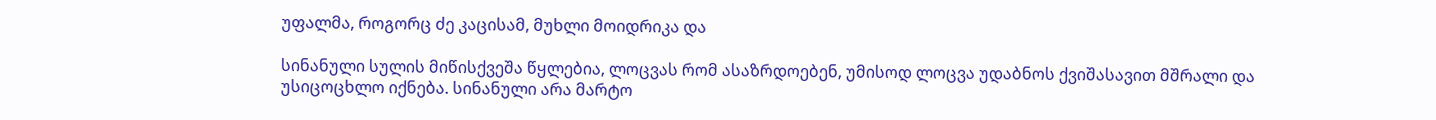უფალმა, როგორც ძე კაცისამ, მუხლი მოიდრიკა და

სინანული სულის მიწისქვეშა წყლებია, ლოცვას რომ ასაზრდოებენ, უმისოდ ლოცვა უდაბნოს ქვიშასავით მშრალი და უსიცოცხლო იქნება. სინანული არა მარტო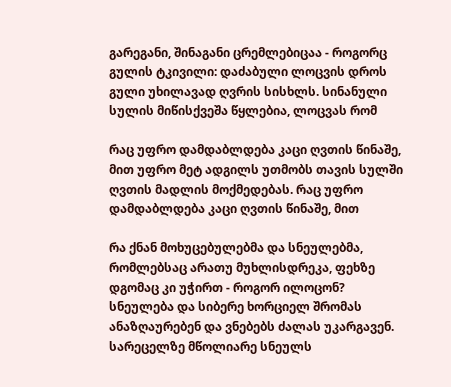გარეგანი, შინაგანი ცრემლებიცაა - როგორც გულის ტკივილი: დაძაბული ლოცვის დროს გული უხილავად ღვრის სისხლს. სინანული სულის მიწისქვეშა წყლებია, ლოცვას რომ

რაც უფრო დამდაბლდება კაცი ღვთის წინაშე, მით უფრო მეტ ადგილს უთმობს თავის სულში ღვთის მადლის მოქმედებას. რაც უფრო დამდაბლდება კაცი ღვთის წინაშე, მით

რა ქნან მოხუცებულებმა და სნეულებმა, რომლებსაც არათუ მუხლისდრეკა, ფეხზე დგომაც კი უჭირთ - როგორ ილოცონ?
სნეულება და სიბერე ხორციელ შრომას ანაზღაურებენ და ვნებებს ძალას უკარგავენ. სარეცელზე მწოლიარე სნეულს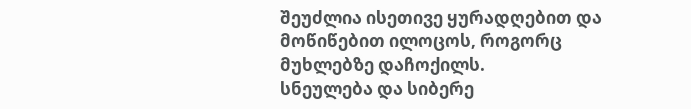შეუძლია ისეთივე ყურადღებით და მოწიწებით ილოცოს, როგორც მუხლებზე დაჩოქილს.
სნეულება და სიბერე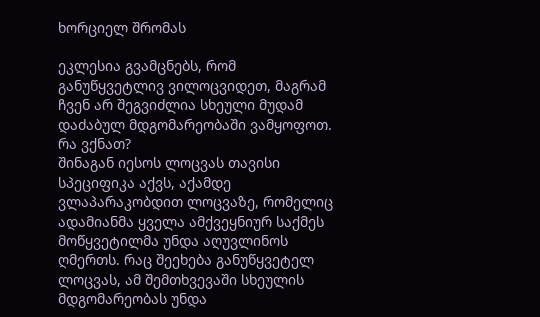ხორციელ შრომას

ეკლესია გვამცნებს, რომ განუწყვეტლივ ვილოცვიდეთ, მაგრამ ჩვენ არ შეგვიძლია სხეული მუდამ დაძაბულ მდგომარეობაში ვამყოფოთ. რა ვქნათ?
შინაგან იესოს ლოცვას თავისი სპეციფიკა აქვს, აქამდე ვლაპარაკობდით ლოცვაზე, რომელიც ადამიანმა ყველა ამქვეყნიურ საქმეს მოწყვეტილმა უნდა აღუვლინოს ღმერთს. რაც შეეხება განუწყვეტელ ლოცვას, ამ შემთხვევაში სხეულის მდგომარეობას უნდა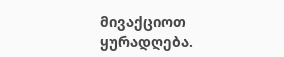მივაქციოთ ყურადღება.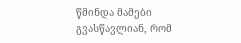წმინდა მამები გვასწავლიან, რომ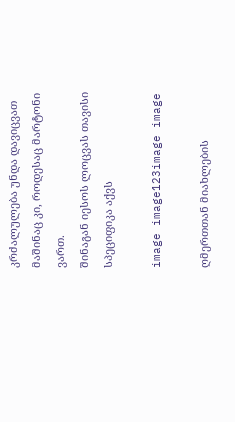კრძალულება უნდა დავიცვათ მაშინაც კი, როდესაც მარტონი ვართ.
შინაგან იესოს ლოცვას თავისი სპეციფიკა აქვს

image image123image image

ღმერთთან მიახლების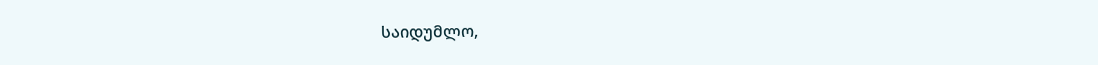საიდუმლო,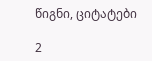წიგნი, ციტატები

2